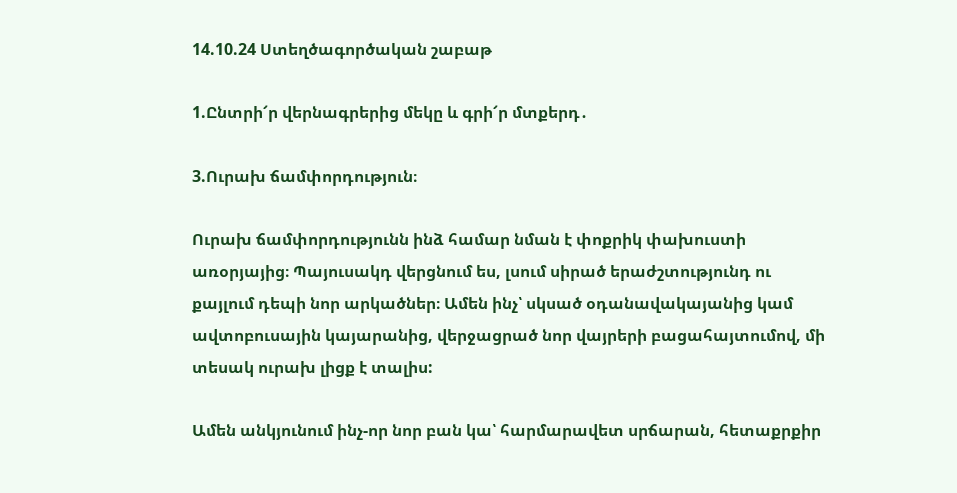14.10.24 Ստեղծագործական շաբաթ

1.Ընտրի՜ր վերնագրերից մեկը և գրի՜ր մտքերդ․

3.Ուրախ ճամփորդություն։

Ուրախ ճամփորդությունն ինձ համար նման է փոքրիկ փախուստի առօրյայից։ Պայուսակդ վերցնում ես, լսում սիրած երաժշտությունդ ու քայլում դեպի նոր արկածներ։ Ամեն ինչ՝ սկսած օդանավակայանից կամ ավտոբուսային կայարանից, վերջացրած նոր վայրերի բացահայտումով, մի տեսակ ուրախ լիցք է տալիս:

Ամեն անկյունում ինչ-որ նոր բան կա՝ հարմարավետ սրճարան, հետաքրքիր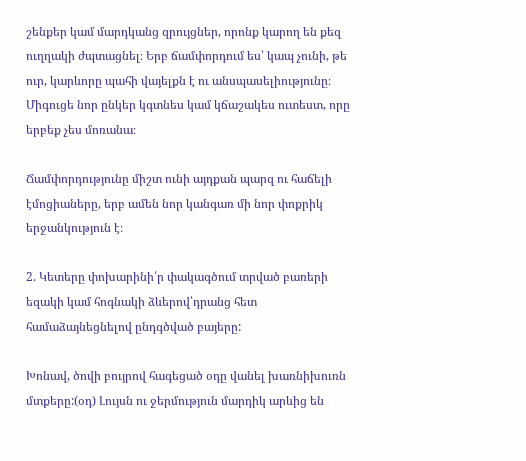շենքեր կամ մարդկանց զրույցներ, որոնք կարող են քեզ ուղղակի ժպտացնել։ Երբ ճամփորդում ես՝ կապ չունի, թե ուր, կարևորը պահի վայելքն է ու անսպասելիությունը։ Միգուցե նոր ընկեր կգտնես կամ կճաշակես ուտեստ, որը երբեք չես մոռանա։

Ճամփորդությունը միշտ ունի այդքան պարզ ու հաճելի էմոցիաները, երբ ամեն նոր կանգառ մի նոր փոքրիկ երջանկություն է։

2. Կետերը փոխարինի՛ր փակագծում տրված բառերի եզակի կամ հոգնակի ձևերով՝դրանց հետ համաձայնեցնելով ընդգծված բայերը:

Խոնավ, ծովի բույրով հագեցած օդը վանել խառնիխուռն մտքերը:(օդ) Լույսն ու ջերմություն մարդիկ արևից են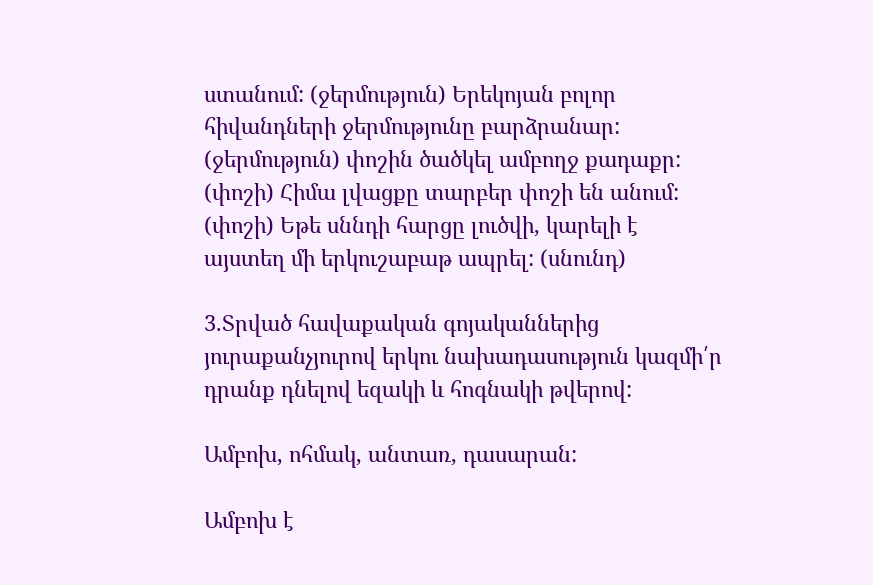ստանում: (ջերմություն) Երեկոյան բոլոր հիվանդների ջերմությունը բարձրանար: (ջերմություն) փոշին ծածկել ամբողջ քադաքր: (փոշի) Հիմա լվացքը տարբեր փոշի են անում: (փոշի) Եթե սննդի հարցը լուծվի, կարելի է այստեղ մի երկուշաբաթ ապրել: (սնունդ)

3.Տրված հավաքական գոյականներից յուրաքանչյուրով երկու նախադասություն կազմի՛ր դրանք դնելով եզակի և հոգնակի թվերով:

Ամբոխ, ոհմակ, անտառ, դասարան:

Ամբոխ է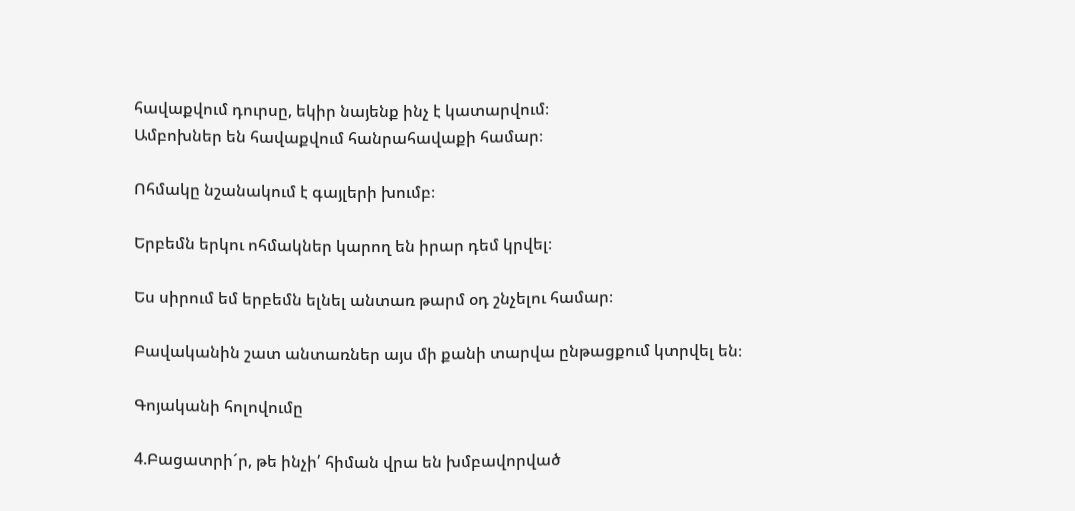հավաքվում դուրսը, եկիր նայենք ինչ է կատարվում։
Ամբոխներ են հավաքվում հանրահավաքի համար։

Ոհմակը նշանակում է գայլերի խումբ։

Երբեմն երկու ոհմակներ կարող են իրար դեմ կրվել։

Ես սիրում եմ երբեմն ելնել անտառ թարմ օդ շնչելու համար։

Բավականին շատ անտառներ այս մի քանի տարվա ընթացքում կտրվել են։

Գոյականի հոլովումը

4.Բացատրի´ր, թե ինչի՛ հիման վրա են խմբավորված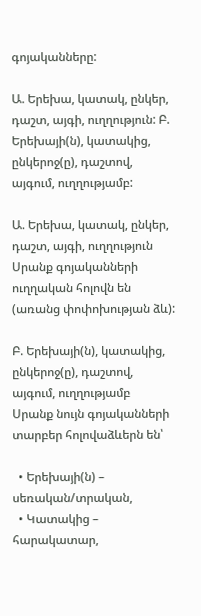գոյականները:

Ա. Երեխա, կատակ, ընկեր, դաշտ, այգի, ուղղություն: Բ. Երեխայի(ն), կատակից, ընկերոջ(ը), դաշտով, այգում, ուղղությամբ:

Ա. Երեխա, կատակ, ընկեր, դաշտ, այգի, ուղղություն
Սրանք գոյականների ուղղական հոլովն են (առանց փոփոխության ձև):

Բ. Երեխայի(ն), կատակից, ընկերոջ(ը), դաշտով, այգում, ուղղությամբ
Սրանք նույն գոյականների տարբեր հոլովաձևերն են՝

  • Երեխայի(ն) – սեռական/տրական,
  • Կատակից – հարակատար,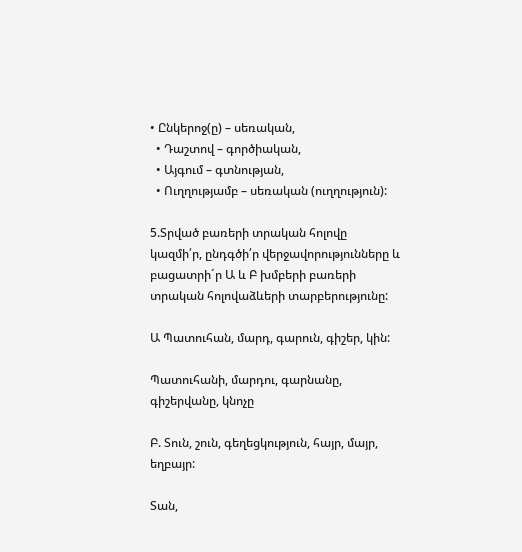• Ընկերոջ(ը) – սեռական,
  • Դաշտով – գործիական,
  • Այգում – գտնության,
  • Ուղղությամբ – սեռական (ուղղություն):

5.Տրված բառերի տրական հոլովը կազմի՛ր, ընդգծի՛ր վերջավորությունները և բացատրի´ր Ա և Բ խմբերի բառերի տրական հոլովաձևերի տարբերությունը:

Ա Պատուհան, մարդ, գարուն, գիշեր, կին:

Պատուհանի, մարդու, գարնանը, գիշերվանը, կնոչը

Բ. Տուն, շուն, գեղեցկություն, հայր, մայր, եղբայր:

Տան,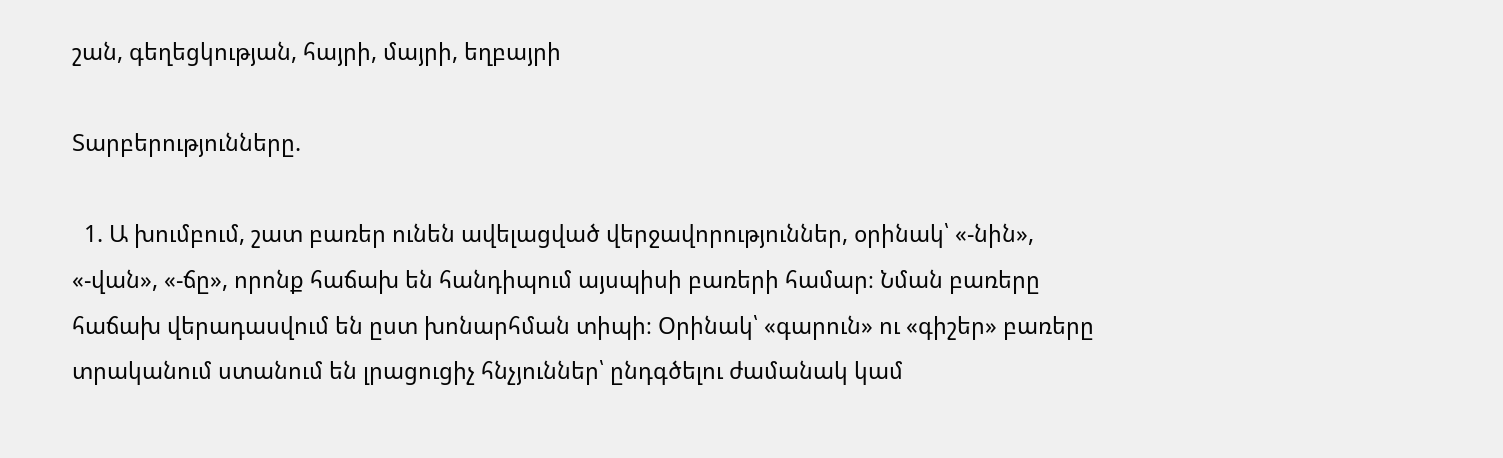շան, գեղեցկության, հայրի, մայրի, եղբայրի

Տարբերությունները.

  1. Ա խումբում, շատ բառեր ունեն ավելացված վերջավորություններ, օրինակ՝ «-նին», «-վան», «-ճը», որոնք հաճախ են հանդիպում այսպիսի բառերի համար։ Նման բառերը հաճախ վերադասվում են ըստ խոնարհման տիպի։ Օրինակ՝ «գարուն» ու «գիշեր» բառերը տրականում ստանում են լրացուցիչ հնչյուններ՝ ընդգծելու ժամանակ կամ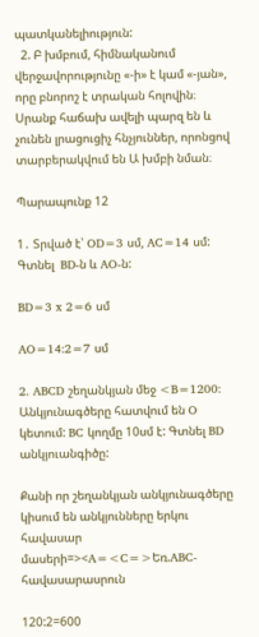պատկանելիություն:
  2. Բ խմբում, հիմնականում վերջավորությունը «-ի» է կամ «-յան», որը բնորոշ է տրական հոլովին։ Սրանք հաճախ ավելի պարզ են և չունեն լրացուցիչ հնչյուններ, որոնցով տարբերակվում են Ա խմբի նման։

Պարապունք 12

1․ Տրված է՝ OD=3 սմ, AC=14 սմ: Գտնել  BD-ն և AO-ն:

BD=3 x 2=6 սմ

AO=14:2=7 սմ

2․ ABCD շեղանկյան մեջ <B=1200: Անկյունագծերը հատվում են O կետում: BC կողմը 10սմ է: Գտնել BD անկյուանգիծը:

Քանի որ շեղանկյան անկյունագծերը կիսում են անկյունները երկու հավասար մասերի=><A=<C=>Եռ.ABC-հավասարասրուն

120:2=600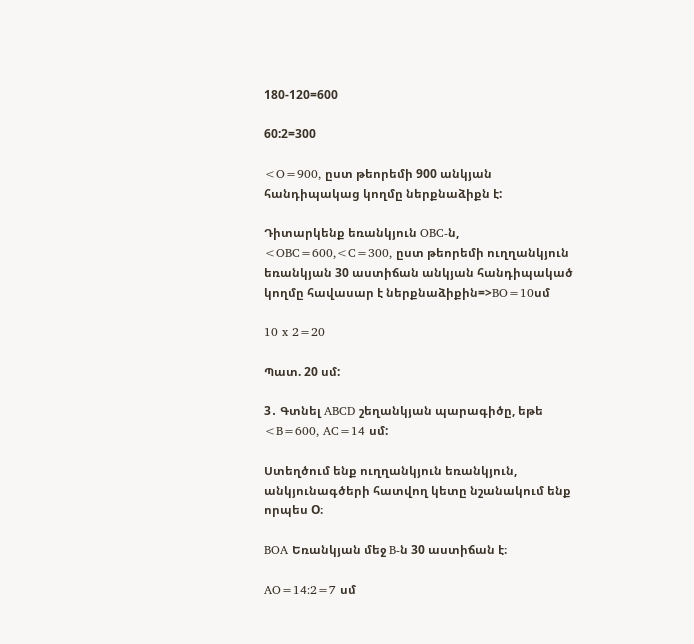180-120=600

60:2=300

<O=900, ըստ թեորեմի 900 անկյան հանդիպակաց կողմը ներքնաձիքն է:

Դիտարկենք եռանկյուն OBC-ն, <OBC=600,<C=300, ըստ թեորեմի ուղղանկյուն եռանկյան 30 աստիճան անկյան հանդիպակած կողմը հավասար է ներքնաձիքին=>BO=10սմ

10 x 2=20

Պատ. 20 սմ:

3․ Գտնել ABCD շեղանկյան պարագիծը, եթե <B=600, AC=14 սմ:

Ստեղծում ենք ուղղանկյուն եռանկյուն, անկյունագծերի հատվող կետը նշանակում ենք որպես O։

BOA Եռանկյան մեջ B-ն 30 աստիճան է։

AO=14:2=7 սմ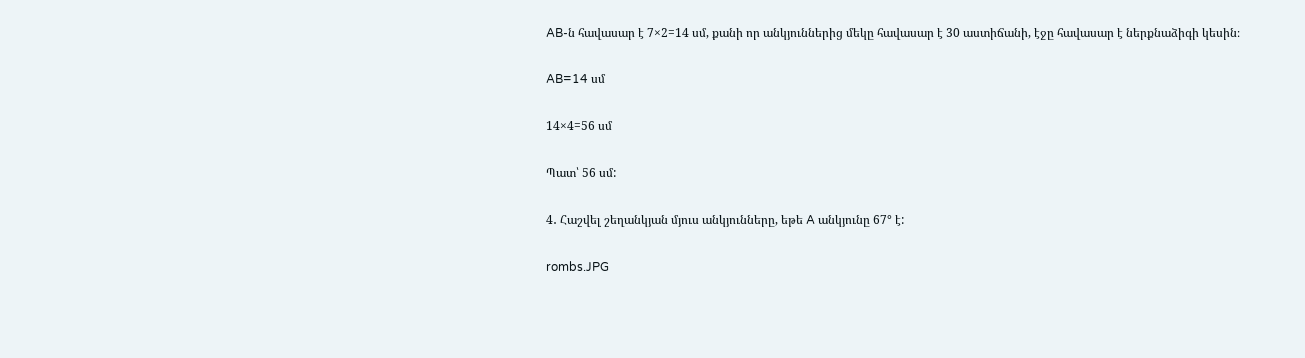AB-ն հավասար է 7×2=14 սմ, քանի որ անկյուններից մեկը հավասար է 30 աստիճանի, էջը հավասար է ներքնաձիգի կեսին։

AB=14 սմ

14×4=56 սմ

Պատ՝ 56 սմ:

4․ Հաշվել շեղանկյան մյուս անկյունները, եթե A անկյունը 67° է:

rombs.JPG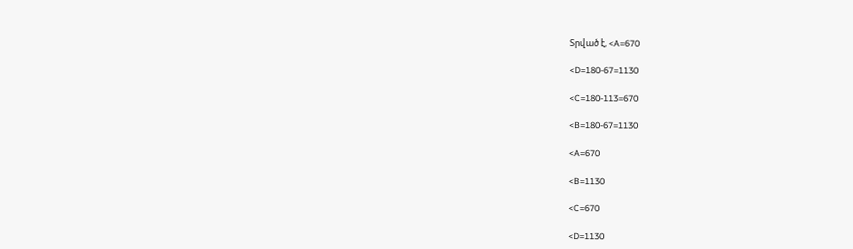Տրված է, <A=670

<D=180-67=1130

<C=180-113=670

<B=180-67=1130

<A=670

<B=1130

<C=670

<D=1130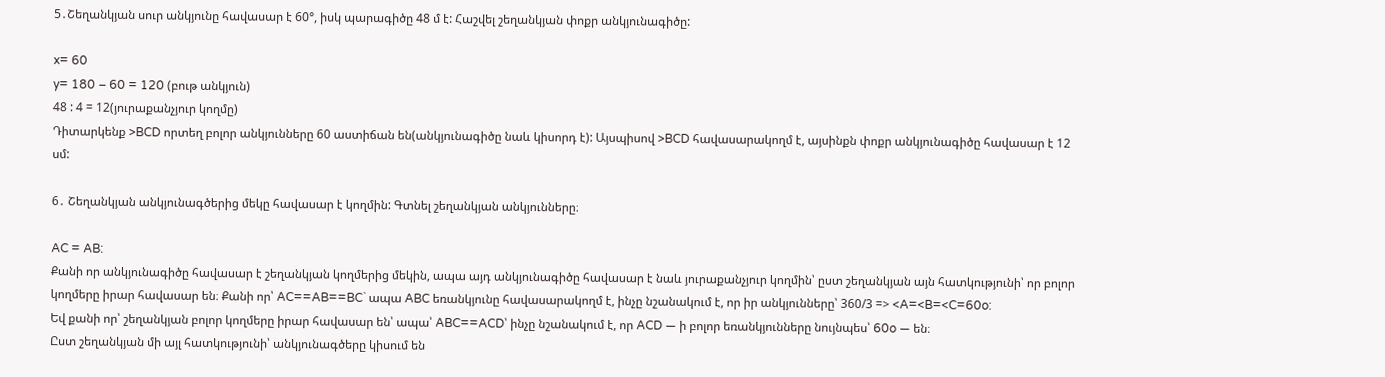5․Շեղանկյան սուր անկյունը հավասար է 60°, իսկ պարագիծը 48 մ է: Հաշվել շեղանկյան փոքր անկյունագիծը:

x= 60
y= 180 – 60 = 120 (բութ անկյուն)
48 : 4 = 12(յուրաքանչյուր կողմը)
Դիտարկենք >BCD որտեղ բոլոր անկյունները 60 աստիճան են(անկյունագիծը նաև կիսորդ է): Այսպիսով >BCD հավասարակողմ է, այսինքն փոքր անկյունագիծը հավասար է 12 սմ:

6․ Շեղանկյան անկյունագծերից մեկը հավասար է կողմին: Գտնել շեղանկյան անկյունները։

AC = AB:
Քանի որ անկյունագիծը հավասար է շեղանկյան կողմերից մեկին, ապա այդ անկյունագիծը հավասար է նաև յուրաքանչյուր կողմին՝ ըստ շեղանկյան այն հատկությունի՝ որ բոլոր կողմերը իրար հավասար են։ Քանի որ՝ AC==AB==BC` ապա ABC եռանկյունը հավասարակողմ է, ինչը նշանակում է, որ իր անկյունները՝ 360/3 => <A=<B=<C=60o:
Եվ քանի որ՝ շեղանկյան բոլոր կողմերը իրար հավասար են՝ ապա՝ ABC==ACD՝ ինչը նշանակում է, որ ACD — ի բոլոր եռանկյունները նույնպես՝ 60o — են։
Ըստ շեղանկյան մի այլ հատկությունի՝ անկյունագծերը կիսում են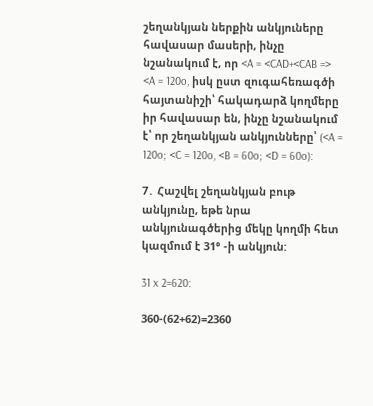շեղանկյան ներքին անկյուները հավասար մասերի, ինչը նշանակում է, որ <A = <CAD+<CAB => <A = 120o, իսկ ըստ զուգահեռագծի հայտանիշի՝ հակադարձ կողմերը իր հավասար են, ինչը նշանակում է՝ որ շեղանկյան անկյունները՝ (<A = 120o; <C = 120o, <B = 60o; <D = 60o):

7․ Հաշվել շեղանկյան բութ անկյունը, եթե նրա անկյունագծերից մեկը կողմի հետ կազմում է 31° -ի անկյուն:

31 x 2=620:

360-(62+62)=2360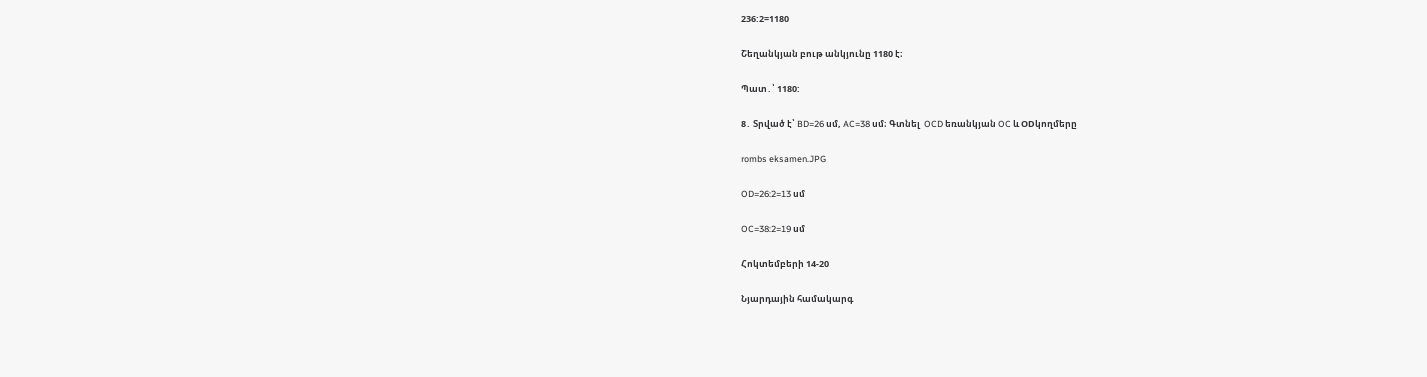236:2=1180

Շեղանկյան բութ անկյունը 1180 է։

Պատ․՝ 1180:

8․ Տրված է՝ BD=26 սմ, AC=38 սմ։ Գտնել  OCD եռանկյան OC և ODկողմերը

rombs eksamen.JPG

OD=26:2=13 սմ

OC=38:2=19 սմ

Հոկտեմբերի 14-20

Նյարդային համակարգ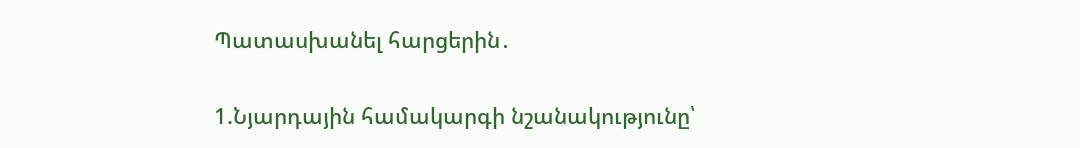Պատասխանել հարցերին․

1.Նյարդային համակարգի նշանակությունը՝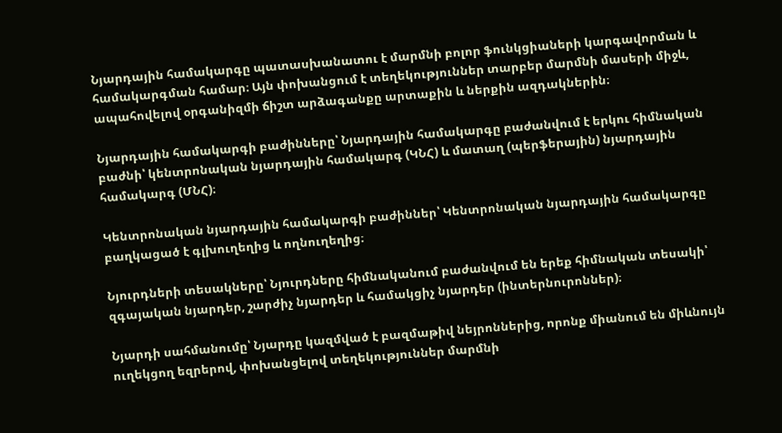Նյարդային համակարգը պատասխանատու է մարմնի բոլոր ֆունկցիաների կարգավորման և համակարգման համար։ Այն փոխանցում է տեղեկություններ տարբեր մարմնի մասերի միջև, ապահովելով օրգանիզմի ճիշտ արձագանքը արտաքին և ներքին ազդակներին։

Նյարդային համակարգի բաժինները՝ Նյարդային համակարգը բաժանվում է երկու հիմնական բաժնի՝ կենտրոնական նյարդային համակարգ (ԿՆՀ) և մատաղ (պերֆերային) նյարդային համակարգ (ՄՆՀ)։

Կենտրոնական նյարդային համակարգի բաժիններ՝ Կենտրոնական նյարդային համակարգը բաղկացած է գլխուղեղից և ողնուղեղից։

Նյուրդների տեսակները՝ Նյուրդները հիմնականում բաժանվում են երեք հիմնական տեսակի՝ զգայական նյարդեր, շարժիչ նյարդեր և համակցիչ նյարդեր (ինտերնուրոններ)։

Նյարդի սահմանումը՝ Նյարդը կազմված է բազմաթիվ նեյրոններից, որոնք միանում են միևնույն ուղեկցող եզրերով, փոխանցելով տեղեկություններ մարմնի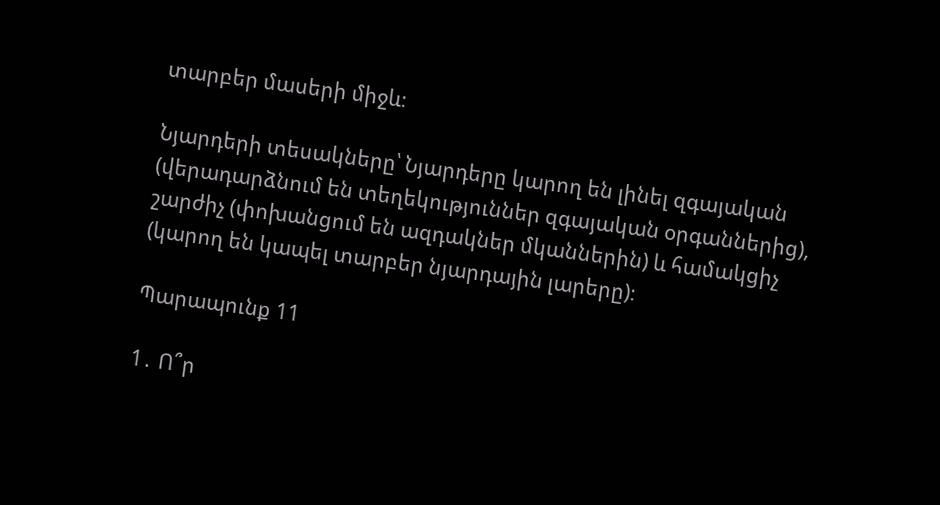տարբեր մասերի միջև։

Նյարդերի տեսակները՝ Նյարդերը կարող են լինել զգայական (վերադարձնում են տեղեկություններ զգայական օրգաններից), շարժիչ (փոխանցում են ազդակներ մկաններին) և համակցիչ (կարող են կապել տարբեր նյարդային լարերը)։

Պարապունք 11

1․ Ո՞ր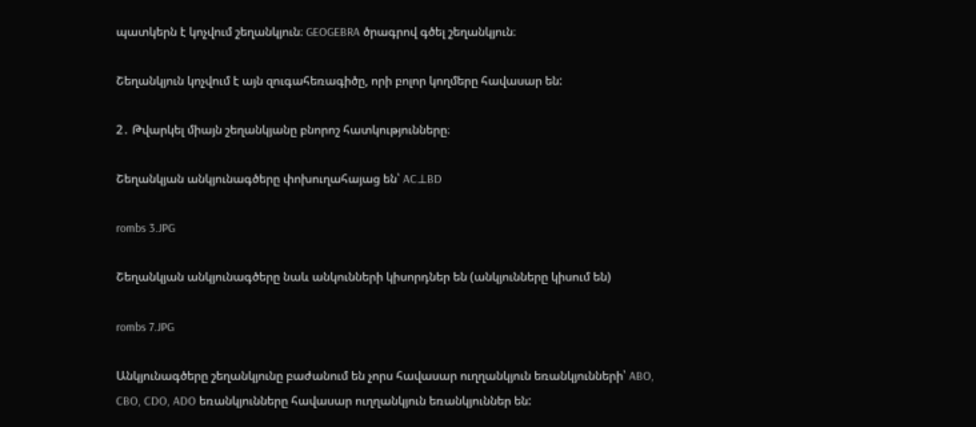պատկերն է կոչվում շեղանկյուն։ GEOGEBRA ծրագրով գծել շեղանկյուն։

Շեղանկյուն կոչվում է այն զուգահեռագիծը, որի բոլոր կողմերը հավասար են:

2․ Թվարկել միայն շեղանկյանը բնորոշ հատկությունները։

Շեղանկյան անկյունագծերը փոխուղահայաց են՝ AC⊥BD

rombs 3.JPG

Շեղանկյան անկյունագծերը նաև անկունների կիսորդներ են (անկյունները կիսում են)

rombs 7.JPG

Անկյունագծերը շեղանկյունը բաժանում են չորս հավասար ուղղանկյուն եռանկյունների՝ ABO, CBO, CDO, ADO եռանկյունները հավասար ուղղանկյուն եռանկյուններ են: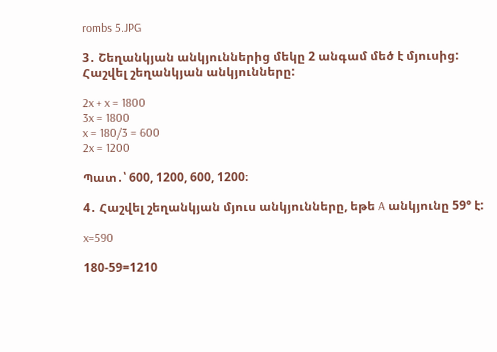rombs 5.JPG

3․ Շեղանկյան անկյուններից մեկը 2 անգամ մեծ է մյուսից: Հաշվել շեղանկյան անկյունները:

2x + x = 1800
3x = 1800
x = 180/3 = 600
2x = 1200

Պատ․՝ 600, 1200, 600, 1200։

4․ Հաշվել շեղանկյան մյուս անկյունները, եթե A անկյունը 59° է:

x=590

180-59=1210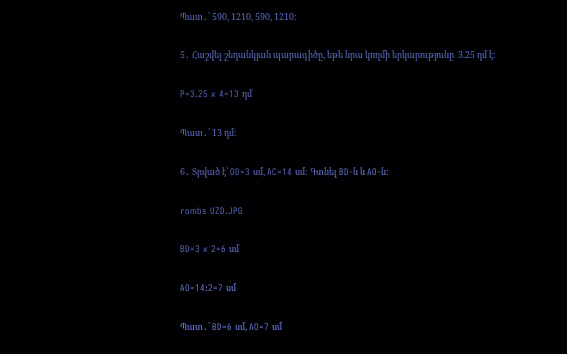Պատ․՝ 590, 1210, 590, 1210:

5․ Հաշվել շեղանկյան պարագիծը, եթե նրա կողմի երկարությունը  3.25 դմ է:

P=3.25 x 4=13 դմ

Պատ․՝ 13 դմ։

6․ Տրված է՝ OD=3 սմ, AC=14 սմ: Գտնել BD-ն և AO-ն:

rombs UZD.JPG

BD=3 x 2=6 սմ

AO=14:2=7 սմ

Պատ․՝ BD=6 սմ, AO=7 սմ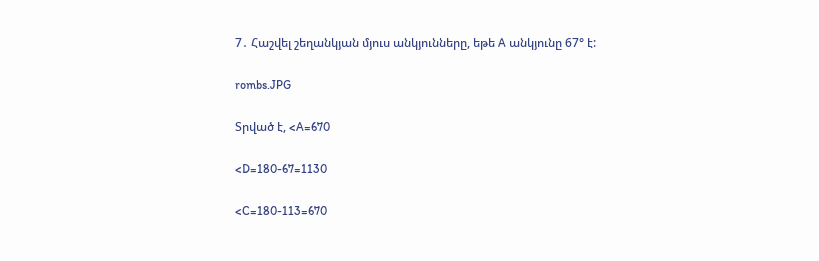7․ Հաշվել շեղանկյան մյուս անկյունները, եթե A անկյունը 67° է:

rombs.JPG

Տրված է, <A=670

<D=180-67=1130

<C=180-113=670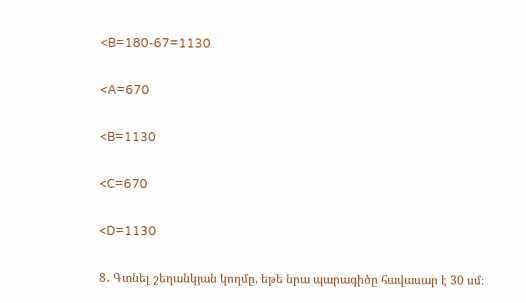<B=180-67=1130

<A=670

<B=1130

<C=670

<D=1130

8․ Գտնել շեղանկյան կողմը, եթե նրա պարագիծը հավասար է 30 սմ։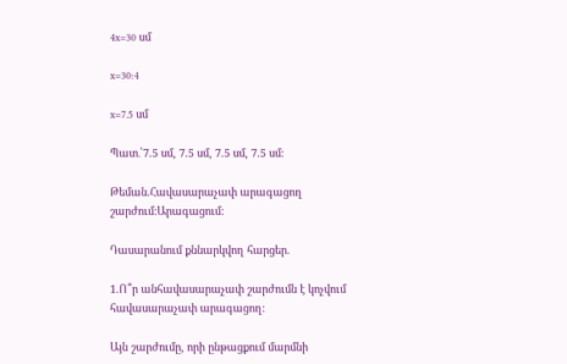4x=30 սմ

x=30:4

x=7.5 սմ

Պատ․՝7.5 սմ, 7.5 սմ, 7.5 սմ, 7.5 սմ։

Թեման.Հավասարաչափ արագացող շարժում:Արագացում:

Դասարանում քննարկվող հարցեր.

1.Ո՞ր անհավասարաչափ շարժումն է կոչվում հավասարաչափ արագացող:

Այն շարժումը, որի ընթացքում մարմնի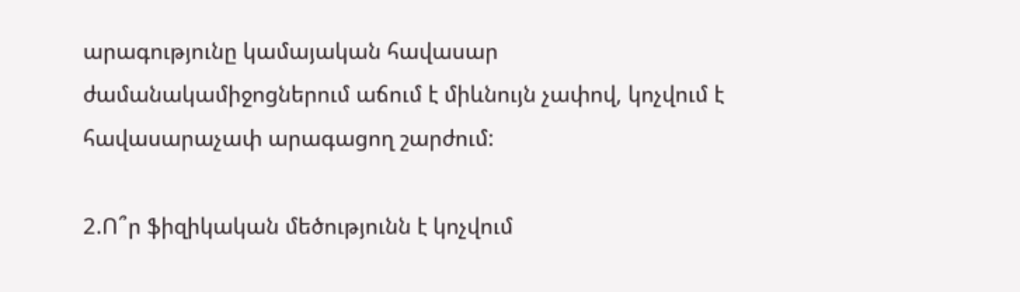արագությունը կամայական հավասար ժամանակամիջոցներում աճում է միևնույն չափով, կոչվում է հավասարաչափ արագացող շարժում:

2.Ո՞ր ֆիզիկական մեծությունն է կոչվում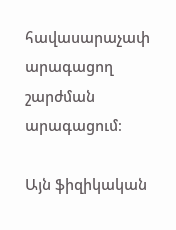հավասարաչափ արագացող շարժման արագացում։

Այն ֆիզիկական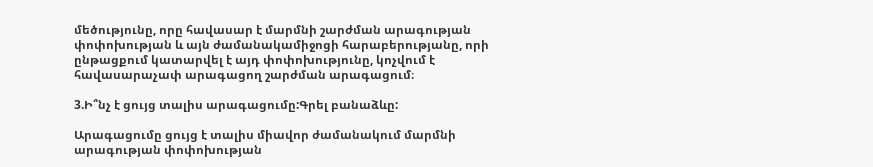մեծությունը, որը հավասար է մարմնի շարժման արագության փոփոխության և այն ժամանակամիջոցի հարաբերությանը, որի ընթացքում կատարվել է այդ փոփոխությունը, կոչվում է հավասարաչափ արագացող շարժման արագացում։

3.Ի՞նչ է ցույց տալիս արագացումը:Գրել բանաձևը:

Արագացումը ցույց է տալիս միավոր ժամանակում մարմնի արագության փոփոխության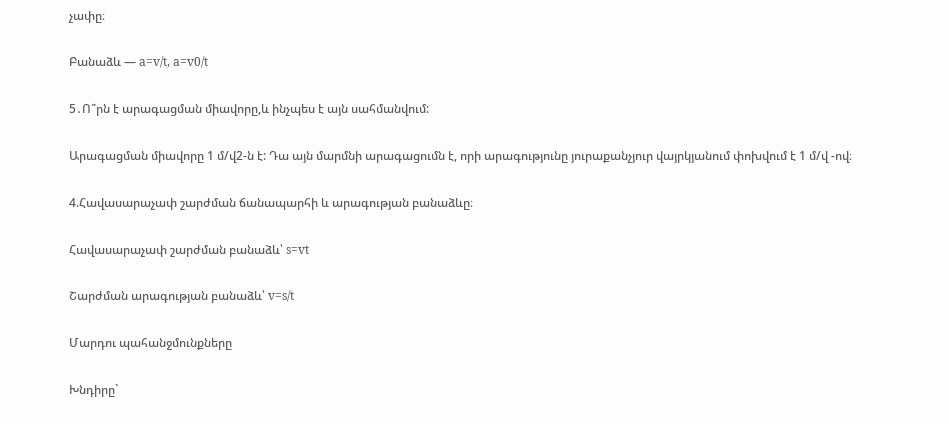չափը։

Բանաձև — a=v/t, a=v0/t

5․Ո՞րն է արագացման միավորը,և ինչպես է այն սահմանվում:

Արագացման միավորը 1 մ/վ2-ն է: Դա այն մարմնի արագացումն է, որի արագությունը յուրաքանչյուր վայրկյանում փոխվում է 1 մ/վ -ով։

4.Հավասարաչափ շարժման ճանապարհի և արագության բանաձևը։

Հավասարաչափ շարժման բանաձև՝ s=vt

Շարժման արագության բանաձև՝ v=s/t

Մարդու պահանջմունքները

Խնդիրը`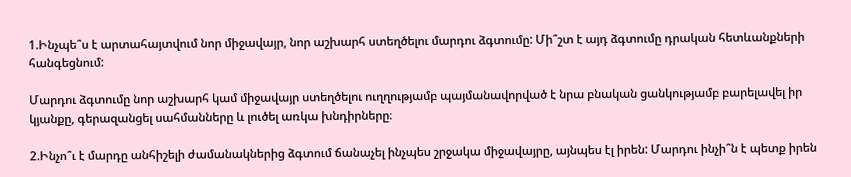1.Ինչպե՞ս է արտահայտվում նոր միջավայր, նոր աշխարհ ստեղծելու մարդու ձգտումը: Մի՞շտ է այդ ձգտումը դրական հետևանքների հանգեցնում:

Մարդու ձգտումը նոր աշխարհ կամ միջավայր ստեղծելու ուղղությամբ պայմանավորված է նրա բնական ցանկությամբ բարելավել իր կյանքը, գերազանցել սահմանները և լուծել առկա խնդիրները։

2.Ինչո՞ւ է մարդը անհիշելի ժամանակներից ձգտում ճանաչել ինչպես շրջակա միջավայրը, այնպես էլ իրեն: Մարդու ինչի՞ն է պետք իրեն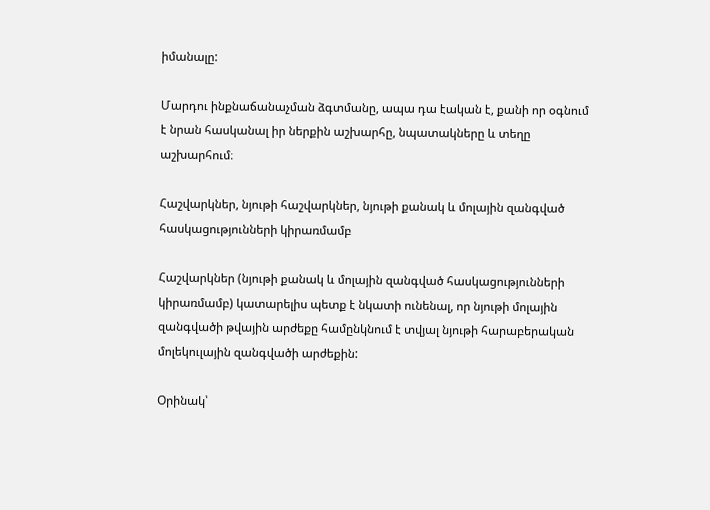իմանալը:

Մարդու ինքնաճանաչման ձգտմանը, ապա դա էական է, քանի որ օգնում է նրան հասկանալ իր ներքին աշխարհը, նպատակները և տեղը աշխարհում։

Հաշվարկներ, նյութի հաշվարկներ, նյութի քանակ և մոլային զանգված հասկացությունների կիրառմամբ

Հաշվարկներ (նյութի քանակ և մոլային զանգված հասկացությունների կիրառմամբ) կատարելիս պետք է նկատի ունենալ, որ նյութի մոլային զանգվածի թվային արժեքը համընկնում է տվյալ նյութի հարաբերական մոլեկուլային զանգվածի արժեքին:

Օրինակ՝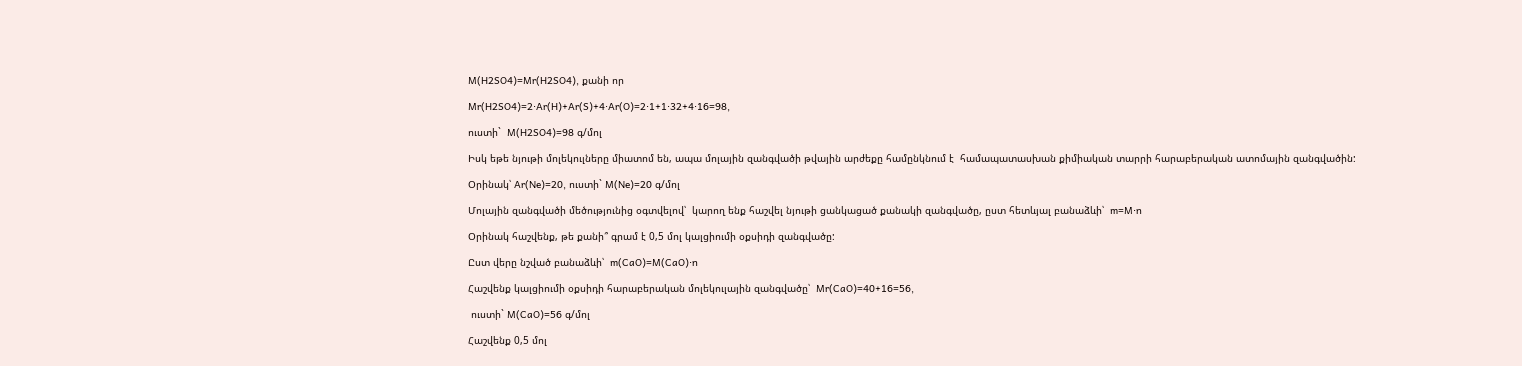M(H2SO4)=Mr(H2SO4), քանի որ

Mr(H2SO4)=2⋅Ar(H)+Ar(S)+4⋅Ar(O)=2⋅1+1⋅32+4⋅16=98,

ուստի`  M(H2SO4)=98 գ/մոլ

Իսկ եթե նյութի մոլեկուլները միատոմ են, ապա մոլային զանգվածի թվային արժեքը համընկնում է  համապատասխան քիմիական տարրի հարաբերական ատոմային զանգվածին:

Օրինակ՝ Ar(Ne)=20, ուստի` M(Ne)=20 գ/մոլ

Մոլային զանգվածի մեծությունից օգտվելով՝  կարող ենք հաշվել նյութի ցանկացած քանակի զանգվածը, ըստ հետևյալ բանաձևի՝  m=M⋅n

Օրինակ հաշվենք, թե քանի՞ գրամ է 0,5 մոլ կալցիումի օքսիդի զանգվածը:

Ըստ վերը նշված բանաձևի՝  m(CaO)=M(CaO)⋅n

Հաշվենք կալցիումի օքսիդի հարաբերական մոլեկուլային զանգվածը՝  Mr(CaO)=40+16=56,

 ուստի` M(CaO)=56 գ/մոլ

Հաշվենք 0,5 մոլ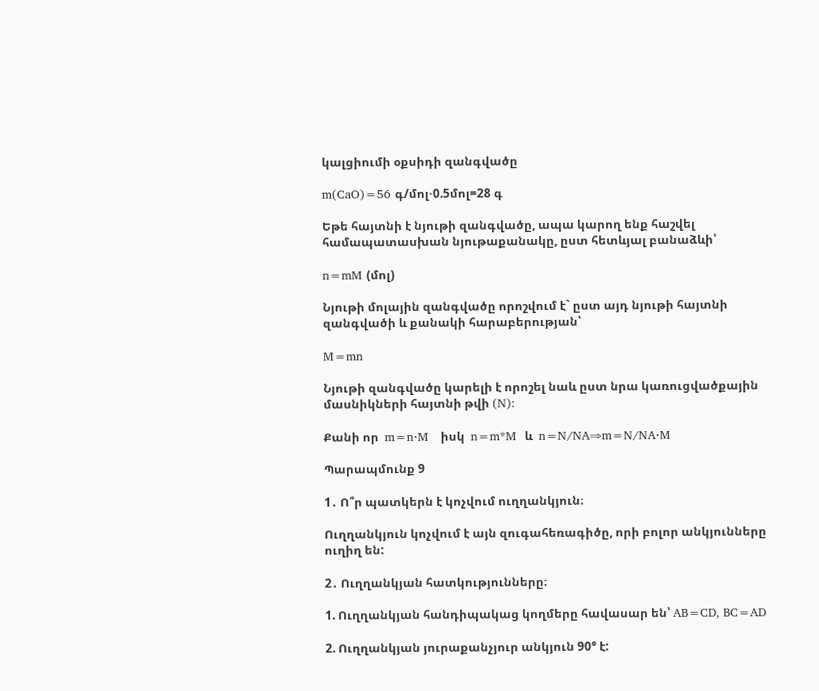կալցիումի օքսիդի զանգվածը

m(CaO)=56 գ/մոլ⋅0.5մոլ=28 գ

Եթե հայտնի է նյութի զանգվածը, ապա կարող ենք հաշվել համապատասխան նյութաքանակը, ըստ հետևյալ բանաձևի՝

n=mM (մոլ)

Նյութի մոլային զանգվածը որոշվում է` ըստ այդ նյութի հայտնի զանգվածի և քանակի հարաբերության՝

M=mn

Նյութի զանգվածը կարելի է որոշել նաև ըստ նրա կառուցվածքային մասնիկների հայտնի թվի (N):

Քանի որ  m=n⋅M   իսկ  n=m*M  և  n=N/NA⇒m=N/NA⋅M

Պարապմունք 9

1․ Ո՞ր պատկերն է կոչվում ուղղանկյուն։

Ուղղանկյուն կոչվում է այն զուգահեռագիծը, որի բոլոր անկյունները ուղիղ են:

2․ Ուղղանկյան հատկությունները։

1. Ուղղանկյան հանդիպակաց կողմերը հավասար են՝ AB=CD, BC=AD

2. Ուղղանկյան յուրաքանչյուր անկյուն 90° է: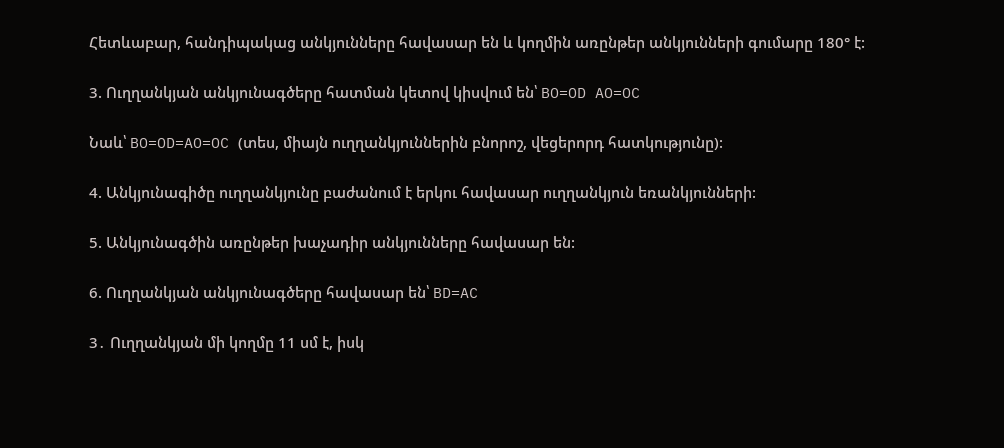Հետևաբար, հանդիպակաց անկյունները հավասար են և կողմին առընթեր անկյունների գումարը 180° է:

3. Ուղղանկյան անկյունագծերը հատման կետով կիսվում են՝ BO=OD AO=OC

Նաև՝ BO=OD=AO=OC (տես, միայն ուղղանկյուններին բնորոշ, վեցերորդ հատկությունը):

4. Անկյունագիծը ուղղանկյունը բաժանում է երկու հավասար ուղղանկյուն եռանկյունների:

5. Անկյունագծին առընթեր խաչադիր անկյունները հավասար են:

6. Ուղղանկյան անկյունագծերը հավասար են՝ BD=AC

3․ Ուղղանկյան մի կողմը 11 սմ է, իսկ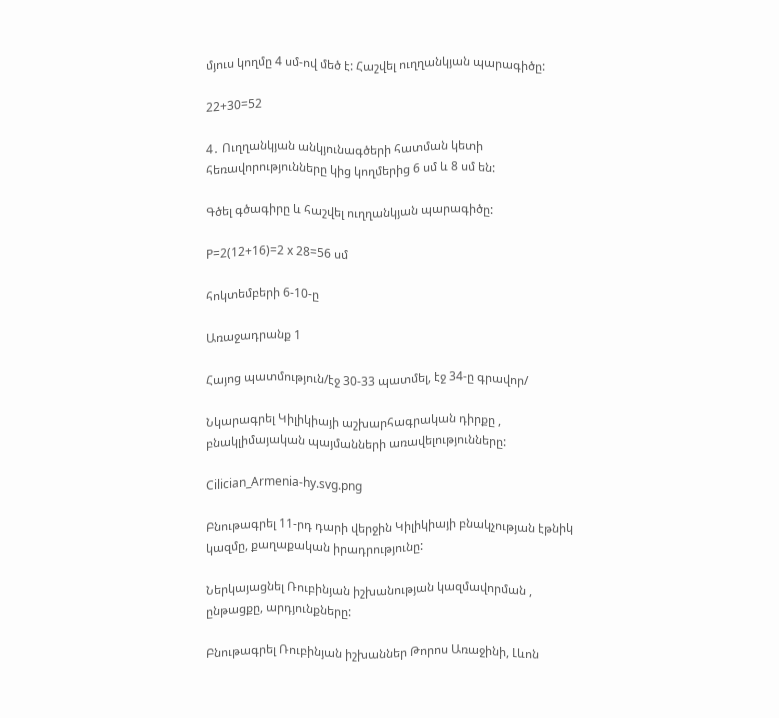մյուս կողմը 4 սմ-ով մեծ է: Հաշվել ուղղանկյան պարագիծը:

22+30=52

4․ Ուղղանկյան անկյունագծերի հատման կետի հեռավորությունները կից կողմերից 6 սմ և 8 սմ են:

Գծել գծագիրը և հաշվել ուղղանկյան պարագիծը:

P=2(12+16)=2 x 28=56 սմ

հոկտեմբերի 6-10-ը

Առաջադրանք 1

Հայոց պատմություն/էջ 30-33 պատմել, էջ 34-ը գրավոր/

Նկարագրել Կիլիկիայի աշխարհագրական դիրքը , բնակլիմայական պայմանների առավելությունները:

Cilician_Armenia-hy.svg.png

Բնութագրել 11-րդ դարի վերջին Կիլիկիայի բնակչության էթնիկ կազմը, քաղաքական իրադրությունը:

Ներկայացնել Ռուբինյան իշխանության կազմավորման , ընթացքը, արդյունքները:

Բնութագրել Ռուբինյան իշխաններ Թորոս Առաջինի, Լևոն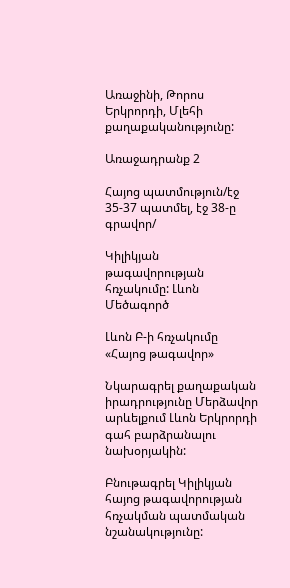Առաջինի, Թորոս Երկրորդի, Մլեհի քաղաքականությունը:

Առաջադրանք 2

Հայոց պատմություն/էջ 35-37 պատմել, էջ 38-ը գրավոր/

Կիլիկյան թագավորության հռչակումը: Լևոն  Մեծագործ

Լևոն Բ-ի հռչակումը «Հայոց թագավոր»

Նկարագրել քաղաքական իրադրությունը Մերձավոր արևելքում Լևոն Երկրորդի գահ բարձրանալու նախօրյակին:

Բնութագրել Կիլիկյան հայոց թագավորության հռչակման պատմական նշանակությունը: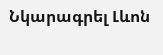Նկարագրել Լևոն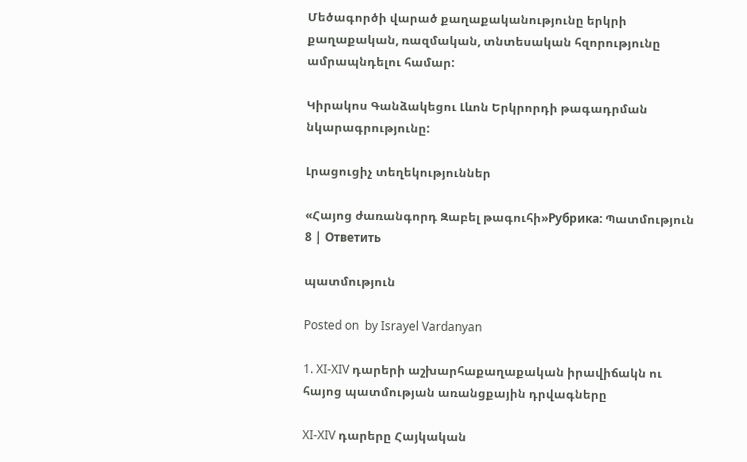Մեծագործի վարած քաղաքականությունը երկրի քաղաքական, ռազմական, տնտեսական հզորությունը ամրապնդելու համար:

Կիրակոս Գանձակեցու Լևոն Երկրորդի թագադրման  նկարագրությունը:

Լրացուցիչ տեղեկություններ

«Հայոց ժառանգորդ Զաբել թագուհի»Рубрика: Պատմություն 8 | Ответить

պատմություն

Posted on  by Israyel Vardanyan

1. XI-XIV դարերի աշխարհաքաղաքական իրավիճակն ու հայոց պատմության առանցքային դրվագները

XI-XIV դարերը Հայկական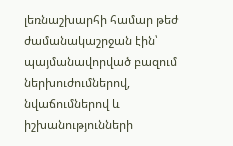լեռնաշխարհի համար թեժ ժամանակաշրջան էին՝ պայմանավորված բազում ներխուժումներով, նվաճումներով և իշխանությունների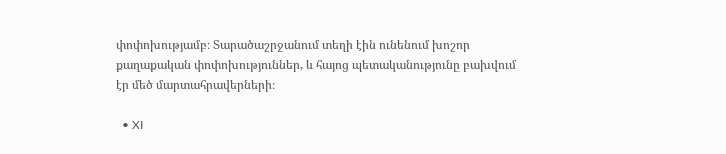փոփոխությամբ։ Տարածաշրջանում տեղի էին ունենում խոշոր քաղաքական փոփոխություններ, և հայոց պետականությունը բախվում էր մեծ մարտահրավերների։

  • XI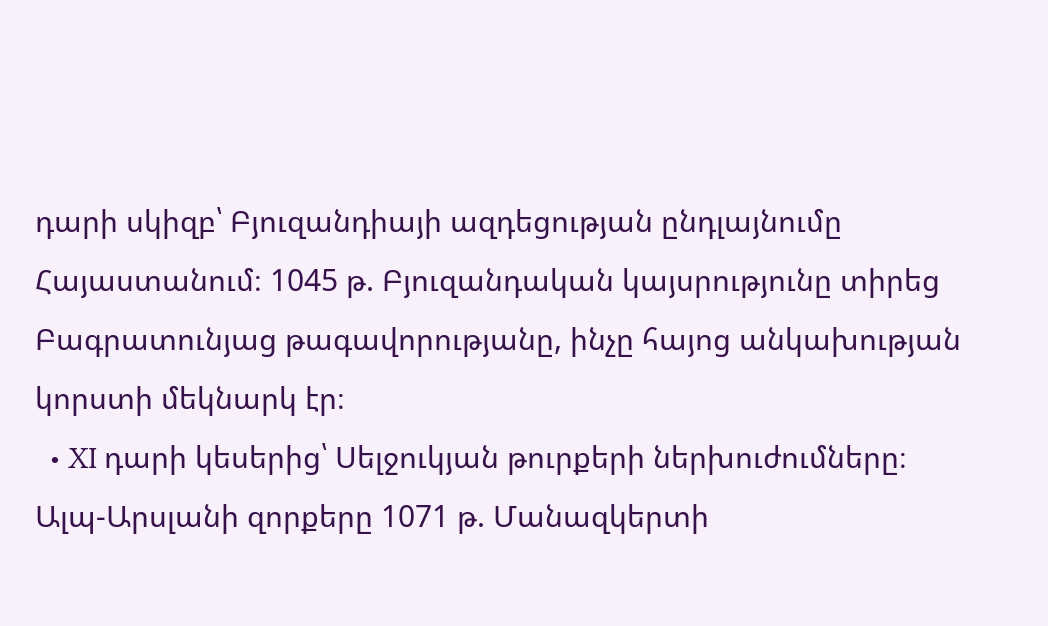դարի սկիզբ՝ Բյուզանդիայի ազդեցության ընդլայնումը Հայաստանում։ 1045 թ. Բյուզանդական կայսրությունը տիրեց Բագրատունյաց թագավորությանը, ինչը հայոց անկախության կորստի մեկնարկ էր։
  • XI դարի կեսերից՝ Սելջուկյան թուրքերի ներխուժումները։ Ալպ-Արսլանի զորքերը 1071 թ. Մանազկերտի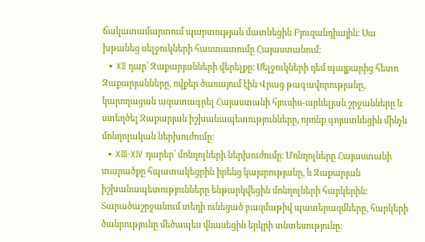ճակատամարտում պարտության մատնեցին Բյուզանդիային։ Սա խթանեց սելջուկների հաստատումը Հայաստանում։
  • XII դար՝ Զաքարյանների վերելքը։ Սելջուկների դեմ պայքարից հետո Զաքարյանները, ովքեր ծառայում էին Վրաց թագավորությանը, կարողացան ազատագրել Հայաստանի հյուսիս-արևելյան շրջանները և ստեղծել Զաքարյան իշխանապետությունները, որոնք գոյատևեցին մինչև մոնղոլական ներխուժումը։
  • XIII-XIV դարեր՝ մոնղոլների ներխուժումը։ Մոնղոլները Հայաստանի տարածքը հպատակեցրին իրենց կայսրությանը, և Զաքարյան իշխանապետությունները ենթարկվեցին մոնղոլների հարկերին։ Տարածաշրջանում տեղի ունեցած բազմաթիվ պատերազմները, հարկերի ծանրությունը մեծապես վնասեցին երկրի տնտեսությունը։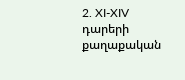2. XI-XIV դարերի քաղաքական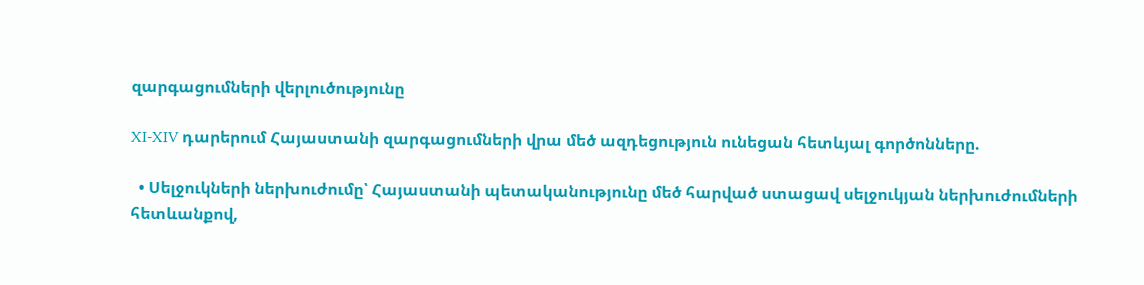զարգացումների վերլուծությունը

XI-XIV դարերում Հայաստանի զարգացումների վրա մեծ ազդեցություն ունեցան հետևյալ գործոնները.

  • Սելջուկների ներխուժումը՝ Հայաստանի պետականությունը մեծ հարված ստացավ սելջուկյան ներխուժումների հետևանքով,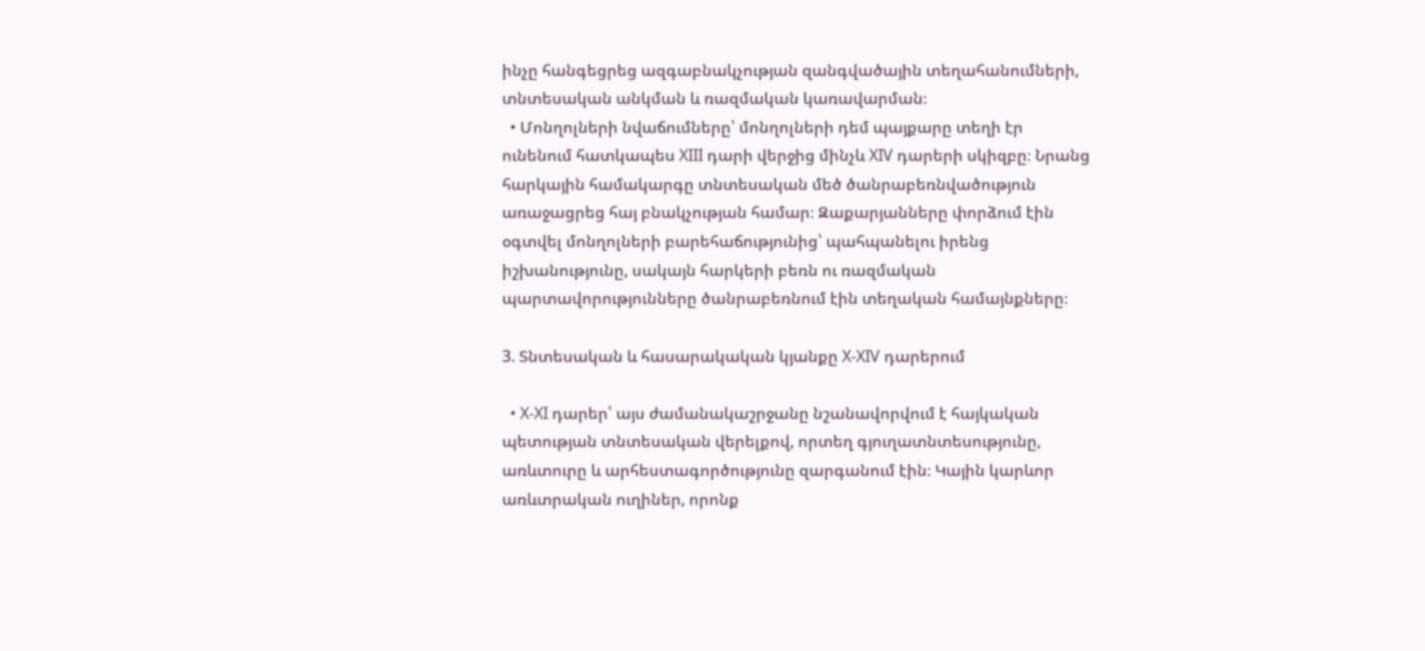ինչը հանգեցրեց ազգաբնակչության զանգվածային տեղահանումների, տնտեսական անկման և ռազմական կառավարման։
  • Մոնղոլների նվաճումները՝ մոնղոլների դեմ պայքարը տեղի էր ունենում հատկապես XIII դարի վերջից մինչև XIV դարերի սկիզբը։ Նրանց հարկային համակարգը տնտեսական մեծ ծանրաբեռնվածություն առաջացրեց հայ բնակչության համար։ Զաքարյանները փորձում էին օգտվել մոնղոլների բարեհաճությունից՝ պահպանելու իրենց իշխանությունը, սակայն հարկերի բեռն ու ռազմական պարտավորությունները ծանրաբեռնում էին տեղական համայնքները։

3. Տնտեսական և հասարակական կյանքը X-XIV դարերում

  • X-XI դարեր՝ այս ժամանակաշրջանը նշանավորվում է հայկական պետության տնտեսական վերելքով, որտեղ գյուղատնտեսությունը, առևտուրը և արհեստագործությունը զարգանում էին։ Կային կարևոր առևտրական ուղիներ, որոնք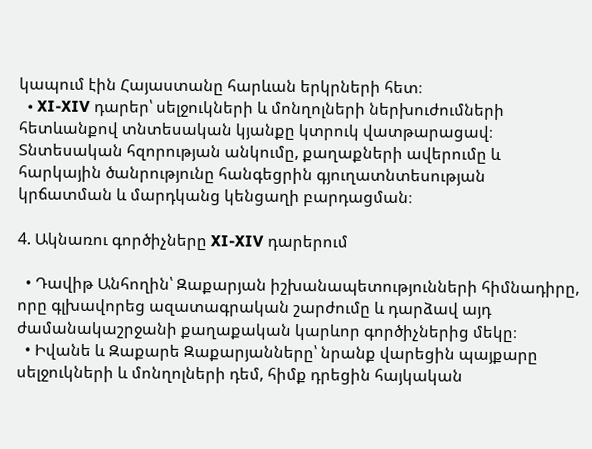կապում էին Հայաստանը հարևան երկրների հետ։
  • XI-XIV դարեր՝ սելջուկների և մոնղոլների ներխուժումների հետևանքով տնտեսական կյանքը կտրուկ վատթարացավ։ Տնտեսական հզորության անկումը, քաղաքների ավերումը և հարկային ծանրությունը հանգեցրին գյուղատնտեսության կրճատման և մարդկանց կենցաղի բարդացման։

4. Ակնառու գործիչները XI-XIV դարերում

  • Դավիթ Անհողին՝ Զաքարյան իշխանապետությունների հիմնադիրը, որը գլխավորեց ազատագրական շարժումը և դարձավ այդ ժամանակաշրջանի քաղաքական կարևոր գործիչներից մեկը։
  • Իվանե և Զաքարե Զաքարյանները՝ նրանք վարեցին պայքարը սելջուկների և մոնղոլների դեմ, հիմք դրեցին հայկական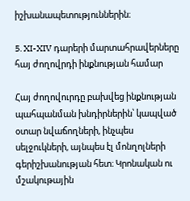իշխանապետություններին։

5. XI-XIV դարերի մարտահրավերները հայ ժողովրդի ինքնության համար

Հայ ժողովուրդը բախվեց ինքնության պահպանման խնդիրներին՝ կապված օտար նվաճողների, ինչպես սելջուկների, այնպես էլ մոնղոլների գերիշխանության հետ։ Կրոնական ու մշակութային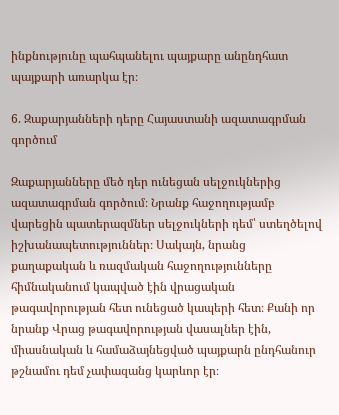ինքնությունը պահպանելու պայքարը անընդհատ պայքարի առարկա էր։

6. Զաքարյանների դերը Հայաստանի ազատագրման գործում

Զաքարյանները մեծ դեր ունեցան սելջուկներից ազատագրման գործում։ Նրանք հաջողությամբ վարեցին պատերազմներ սելջուկների դեմ՝ ստեղծելով իշխանապետություններ։ Սակայն, նրանց քաղաքական և ռազմական հաջողությունները հիմնականում կապված էին վրացական թագավորության հետ ունեցած կապերի հետ։ Քանի որ նրանք Վրաց թագավորության վասալներ էին, միասնական և համաձայնեցված պայքարն ընդհանուր թշնամու դեմ չափազանց կարևոր էր։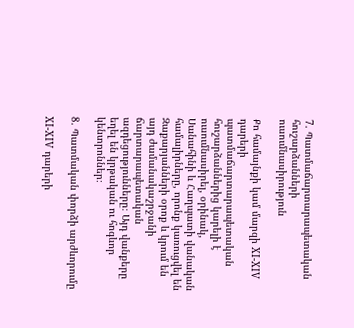7. Պատմաճարտարապետական հուշարձանների ուսումնասիրություն

Քո համայնքի կամ մարզի XI-XIV դարերի պատմաճարտարապետական հուշարձաններից կարելի է ուսումնասիրել, օրինակ, Սանահինի և Հաղպատի վանական համալիրները, որոնք կառուցվել են Զաքարյանների օրոք և կրում են այդ ժամանակաշրջանի ճարտարապետական ազդեցությունները։ Այդ վանքերը եղել են կրթական ու հոգևոր կենտրոններ։

8. Պատմական փորձի արժևորումը

XI-XIV դարերի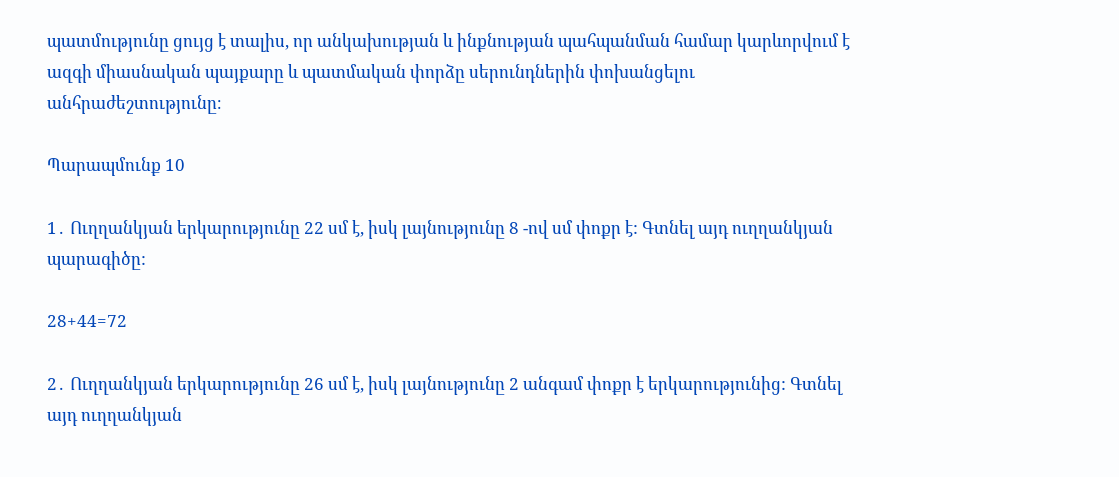պատմությունը ցույց է տալիս, որ անկախության և ինքնության պահպանման համար կարևորվում է ազգի միասնական պայքարը և պատմական փորձը սերունդներին փոխանցելու անհրաժեշտությունը։

Պարապմունք 10

1․ Ուղղանկյան երկարությունը 22 սմ է, իսկ լայնությունը 8 -ով սմ փոքր է: Գտնել այդ ուղղանկյան պարագիծը:

28+44=72

2․ Ուղղանկյան երկարությունը 26 սմ է, իսկ լայնությունը 2 անգամ փոքր է երկարությունից: Գտնել այդ ուղղանկյան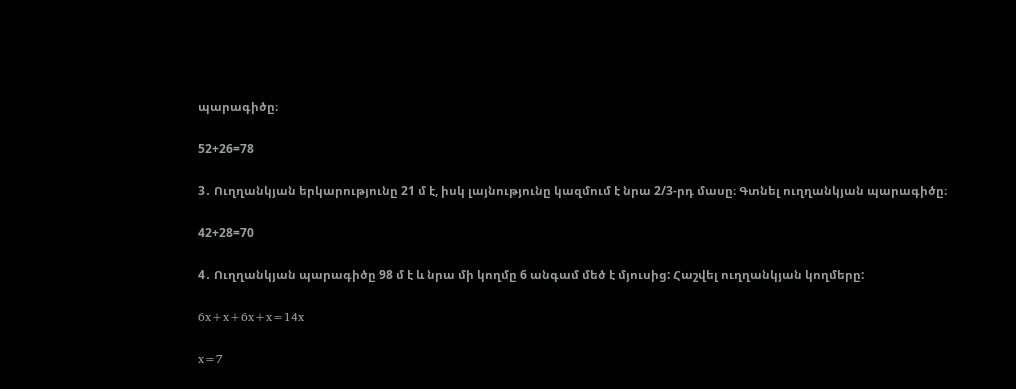պարագիծը։

52+26=78

3․ Ուղղանկյան երկարությունը 21 մ է, իսկ լայնությունը կազմում է նրա 2/3-րդ մասը։ Գտնել ուղղանկյան պարագիծը։

42+28=70

4․ Ուղղանկյան պարագիծը 98 մ է և նրա մի կողմը 6 անգամ մեծ է մյուսից: Հաշվել ուղղանկյան կողմերը:

6x+x+6x+x=14x

x=7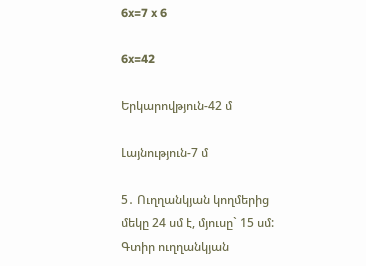6x=7 x 6

6x=42

Երկարովթյուն-42 մ

Լայնություն-7 մ

5․ Ուղղանկյան կողմերից մեկը 24 սմ է, մյուսը` 15 սմ: Գտիր ուղղանկյան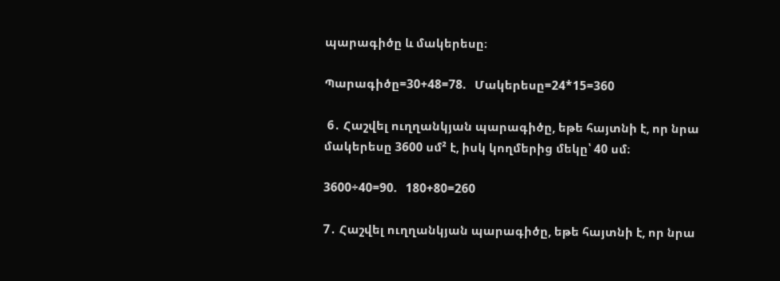պարագիծը և մակերեսը։

Պարագիծը=30+48=78.   Մակերեսը=24*15=360

 6․ Հաշվել ուղղանկյան պարագիծը, եթե հայտնի է, որ նրա մակերեսը 3600 սմ² է, իսկ կողմերից մեկը՝ 40 սմ։

3600÷40=90.   180+80=260

7․ Հաշվել ուղղանկյան պարագիծը, եթե հայտնի է, որ նրա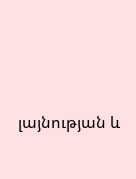լայնության և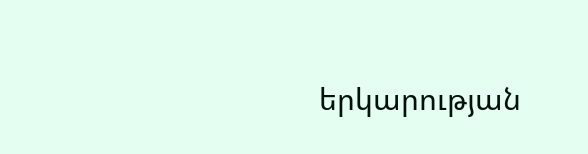երկարության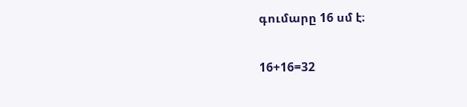գումարը 16 սմ է։

16+16=32